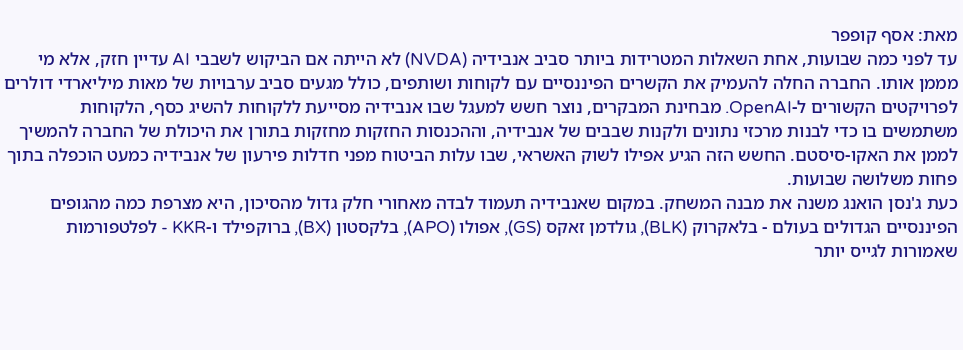מאת: אסף קופפר
עד לפני כמה שבועות, אחת השאלות המטרידות ביותר סביב אנבידיה (NVDA) לא הייתה אם הביקוש לשבבי AI עדיין חזק, אלא מי מממן אותו. החברה החלה להעמיק את הקשרים הפיננסיים עם לקוחות ושותפים, כולל מגעים סביב ערבויות של מאות מיליארדי דולרים לפרויקטים הקשורים ל-OpenAI. מבחינת המבקרים, נוצר חשש למעגל שבו אנבידיה מסייעת ללקוחות להשיג כסף, הלקוחות משתמשים בו כדי לבנות מרכזי נתונים ולקנות שבבים של אנבידיה, וההכנסות החזקות מחזקות בתורן את היכולת של החברה להמשיך לממן את האקו-סיסטם. החשש הזה הגיע אפילו לשוק האשראי, שבו עלות הביטוח מפני חדלות פירעון של אנבידיה כמעט הוכפלה בתוך פחות משלושה שבועות.
כעת ג'נסן הואנג משנה את מבנה המשחק. במקום שאנבידיה תעמוד לבדה מאחורי חלק גדול מהסיכון, היא מצרפת כמה מהגופים הפיננסיים הגדולים בעולם - בלאקרוק (BLK), גולדמן זאקס (GS), אפולו (APO), בלקסטון (BX), ברוקפילד ו-KKR - לפלטפורמות שאמורות לגייס יותר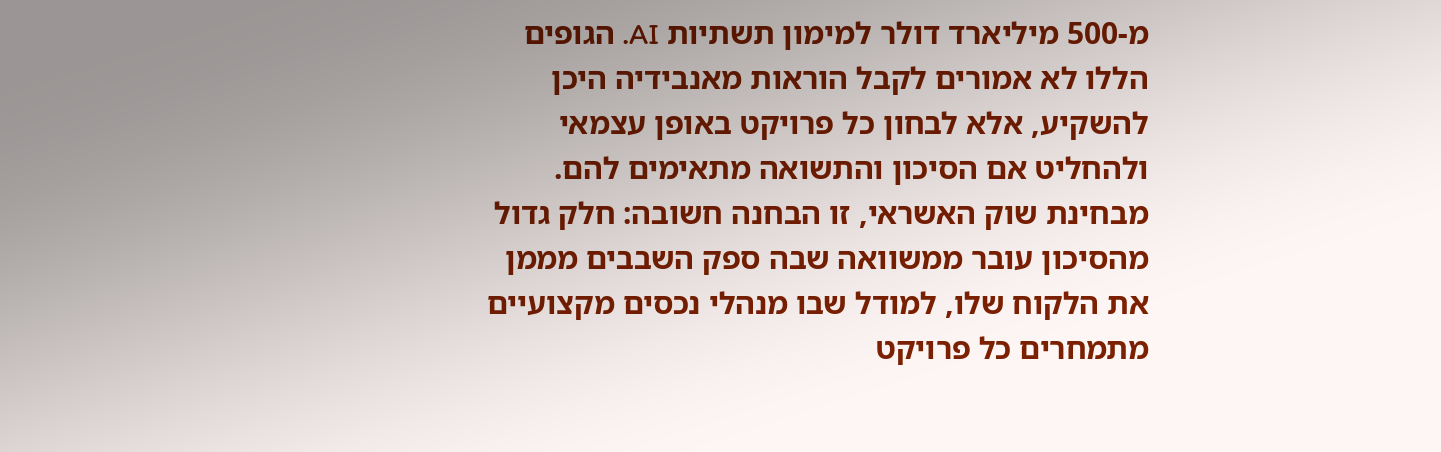מ-500 מיליארד דולר למימון תשתיות AI. הגופים הללו לא אמורים לקבל הוראות מאנבידיה היכן להשקיע, אלא לבחון כל פרויקט באופן עצמאי ולהחליט אם הסיכון והתשואה מתאימים להם. מבחינת שוק האשראי, זו הבחנה חשובה: חלק גדול מהסיכון עובר ממשוואה שבה ספק השבבים מממן את הלקוח שלו, למודל שבו מנהלי נכסים מקצועיים מתמחרים כל פרויקט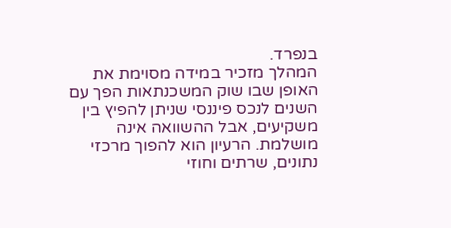בנפרד.
המהלך מזכיר במידה מסוימת את האופן שבו שוק המשכנתאות הפך עם השנים לנכס פיננסי שניתן להפיץ בין משקיעים, אבל ההשוואה אינה מושלמת. הרעיון הוא להפוך מרכזי נתונים, שרתים וחוזי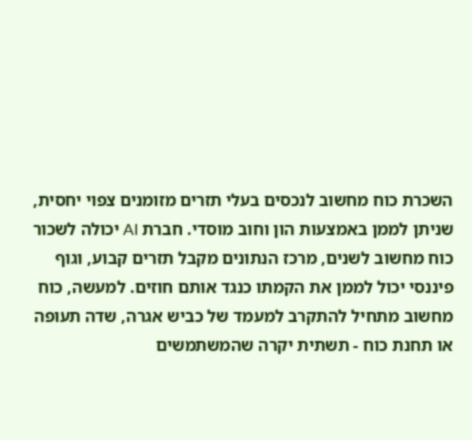השכרת כוח מחשוב לנכסים בעלי תזרים מזומנים צפוי יחסית, שניתן לממן באמצעות הון וחוב מוסדי. חברת AI יכולה לשכור כוח מחשוב לשנים, מרכז הנתונים מקבל תזרים קבוע, וגוף פיננסי יכול לממן את הקמתו כנגד אותם חוזים. למעשה, כוח מחשוב מתחיל להתקרב למעמד של כביש אגרה, שדה תעופה או תחנת כוח - תשתית יקרה שהמשתמשים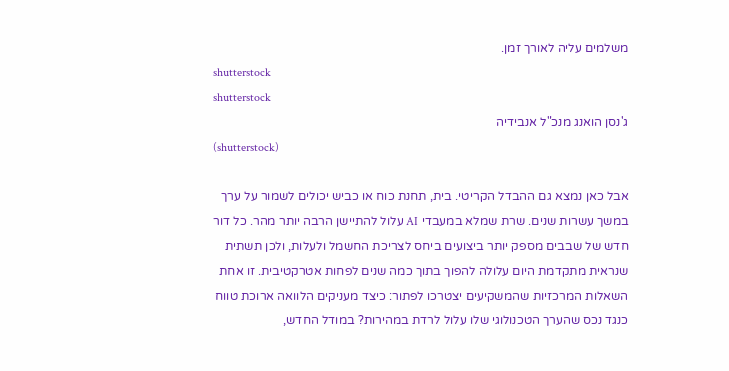משלמים עליה לאורך זמן.
shutterstock
shutterstock
ג'נסן הואנג מנכ"ל אנבידיה
(shutterstock)

אבל כאן נמצא גם ההבדל הקריטי. בית, תחנת כוח או כביש יכולים לשמור על ערך במשך עשרות שנים. שרת שמלא במעבדי AI עלול להתיישן הרבה יותר מהר. כל דור חדש של שבבים מספק יותר ביצועים ביחס לצריכת החשמל ולעלות, ולכן תשתית שנראית מתקדמת היום עלולה להפוך בתוך כמה שנים לפחות אטרקטיבית. זו אחת השאלות המרכזיות שהמשקיעים יצטרכו לפתור: כיצד מעניקים הלוואה ארוכת טווח כנגד נכס שהערך הטכנולוגי שלו עלול לרדת במהירות? במודל החדש,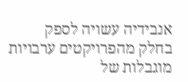אנבידיה עשויה לספק בחלק מהפרויקטים ערבויות מוגבלות של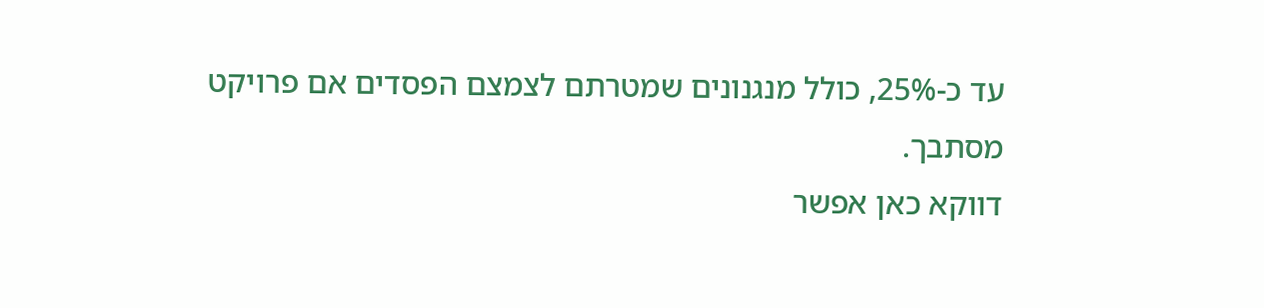עד כ-25%, כולל מנגנונים שמטרתם לצמצם הפסדים אם פרויקט מסתבך.
דווקא כאן אפשר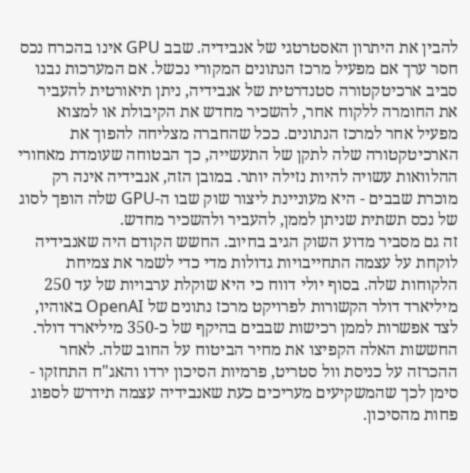להבין את היתרון האסטרטגי של אנבידיה. שבב GPU אינו בהכרח נכס חסר ערך אם מפעיל מרכז הנתונים המקורי נכשל. אם המערכות נבנו סביב ארכיטקטורה סטנדרטית של אנבידיה, ניתן תיאורטית להעביר את החומרה ללקוח אחר, להשכיר מחדש את הקיבולת או למצוא מפעיל אחר למרכז הנתונים. ככל שהחברה מצליחה להפוך את הארכיטקטורה שלה לתקן של התעשייה, כך הבטוחה שעומדת מאחורי ההלוואות עשויה להיות נזילה יותר. במובן הזה, אנבידיה אינה רק מוכרת שבבים - היא מעוניינת ליצור שוק שבו ה-GPU שלה הופך לסוג של נכס תשתית שניתן לממן, להעביר ולהשכיר מחדש.
זה גם מסביר מדוע השוק הגיב בחיוב. החשש הקודם היה שאנבידיה לוקחת על עצמה התחייבויות גדולות מדי כדי לשמר את צמיחת הלקוחות שלה. בסוף יולי דווח כי היא שוקלת ערבויות של עד 250 מיליארד דולר הקשורות לפרויקט מרכז נתונים של OpenAI באוהיו, לצד אפשרות לממן רכישות שבבים בהיקף של כ-350 מיליארד דולר. החששות האלה הקפיצו את מחיר הביטוח על החוב שלה. לאחר ההכרזה על כניסת וול סטריט, פרמיות הסיכון ירדו והאג"ח התחזקו - סימן לכך שהמשקיעים מעריכים כעת שאנבידיה עצמה תידרש לספוג פחות מהסיכון.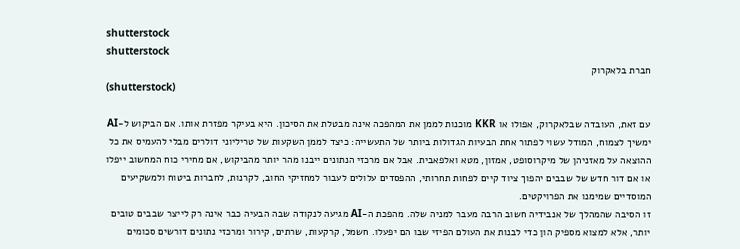shutterstock
shutterstock
חברת בלאקרוק
(shutterstock)

עם זאת, העובדה שבלאקרוק, אפולו או KKR מוכנות לממן את המהפכה אינה מבטלת את הסיכון. היא בעיקר מפזרת אותו. אם הביקוש ל-AI ימשיך לצמוח, המודל עשוי לפתור אחת הבעיות הגדולות ביותר של התעשייה: כיצד לממן השקעות של טריליוני דולרים מבלי להעמיס את כל ההוצאה על מאזניהן של מיקרוסופט, אמזון, מטא ואלפאבית. אבל אם מרכזי הנתונים ייבנו מהר יותר מהביקוש, אם מחירי כוח המחשוב ייפלו או אם דור חדש של שבבים יהפוך ציוד קיים לפחות תחרותי, ההפסדים עלולים לעבור למחזיקי החוב, לקרנות, לחברות ביטוח ולמשקיעים המוסדיים שמימנו את הפרויקטים.
זו הסיבה שהמהלך של אנבידיה חשוב הרבה מעבר למניה שלה. מהפכת ה-AI מגיעה לנקודה שבה הבעיה כבר אינה רק לייצר שבבים טובים יותר, אלא למצוא מספיק הון כדי לבנות את העולם הפיזי שבו הם יפעלו. חשמל, קרקעות, שרתים, קירור ומרכזי נתונים דורשים סכומים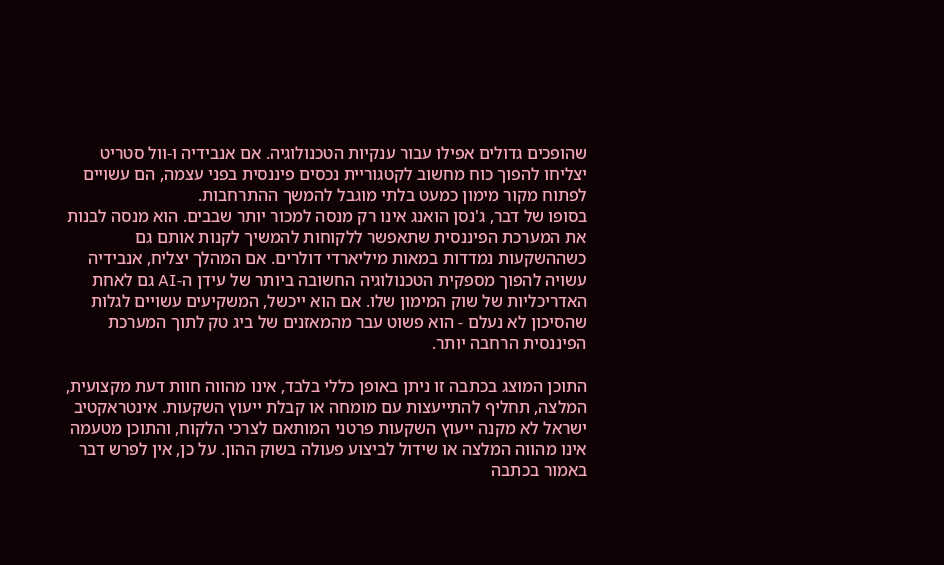שהופכים גדולים אפילו עבור ענקיות הטכנולוגיה. אם אנבידיה ו-וול סטריט יצליחו להפוך כוח מחשוב לקטגוריית נכסים פיננסית בפני עצמה, הם עשויים לפתוח מקור מימון כמעט בלתי מוגבל להמשך ההתרחבות.
בסופו של דבר, ג'נסן הואנג אינו רק מנסה למכור יותר שבבים. הוא מנסה לבנות את המערכת הפיננסית שתאפשר ללקוחות להמשיך לקנות אותם גם כשההשקעות נמדדות במאות מיליארדי דולרים. אם המהלך יצליח, אנבידיה עשויה להפוך מספקית הטכנולוגיה החשובה ביותר של עידן ה-AI גם לאחת האדריכליות של שוק המימון שלו. אם הוא ייכשל, המשקיעים עשויים לגלות שהסיכון לא נעלם - הוא פשוט עבר מהמאזנים של ביג טק לתוך המערכת הפיננסית הרחבה יותר.

התוכן המוצג בכתבה זו ניתן באופן כללי בלבד, אינו מהווה חוות דעת מקצועית, המלצה, תחליף להתייעצות עם מומחה או קבלת ייעוץ השקעות. אינטראקטיב ישראל לא מקנה ייעוץ השקעות פרטני המותאם לצרכי הלקוח, והתוכן מטעמה אינו מהווה המלצה או שידול לביצוע פעולה בשוק ההון. על כן, אין לפרש דבר באמור בכתבה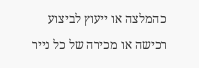כהמלצה או ייעוץ לביצוע רכישה או מכירה של כל נייר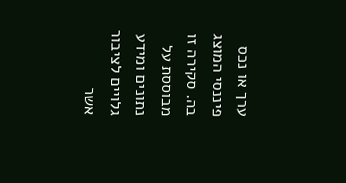ערך או נכס פיננסי המוצג בה. סקירה זו מבוססת על נתונים ומידע גלויים לציבור אשר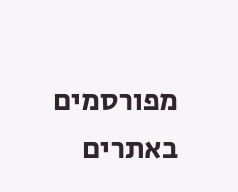מפורסמים באתרים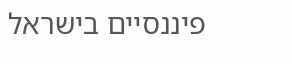פיננסיים בישראל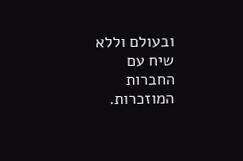ובעולם וללא שיח עם החברות המוזכרות.